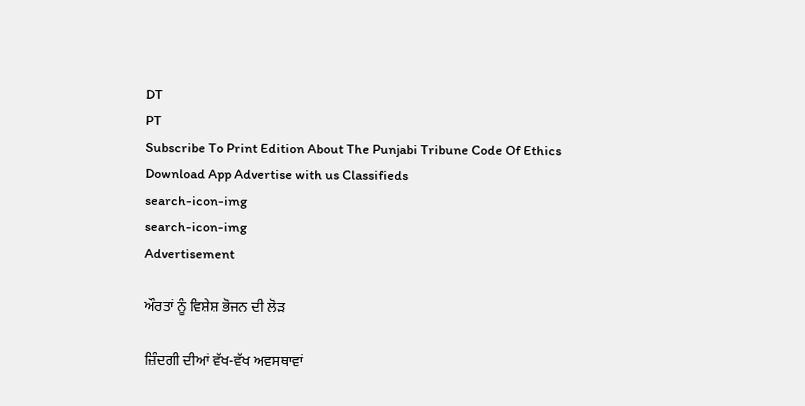DT
PT
Subscribe To Print Edition About The Punjabi Tribune Code Of Ethics Download App Advertise with us Classifieds
search-icon-img
search-icon-img
Advertisement

ਔਰਤਾਂ ਨੂੰ ਵਿਸ਼ੇਸ਼ ਭੋਜਨ ਦੀ ਲੋੜ

ਜ਼ਿੰਦਗੀ ਦੀਆਂ ਵੱਖ-ਵੱਖ ਅਵਸਥਾਵਾਂ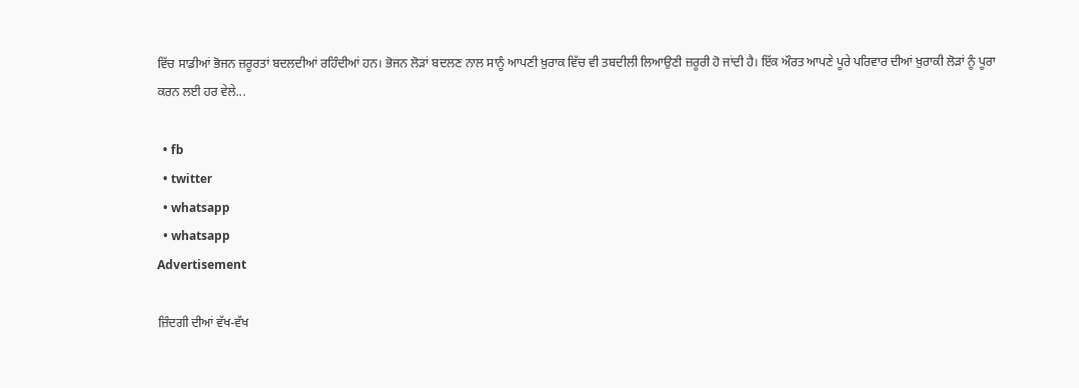ਵਿੱਚ ਸਾਡੀਆਂ ਭੋਜਨ ਜ਼ਰੂਰਤਾਂ ਬਦਲਦੀਆਂ ਰਹਿੰਦੀਆਂ ਹਨ। ਭੋਜਨ ਲੋੜਾਂ ਬਦਲਣ ਨਾਲ ਸਾਨੂੰ ਆਪਣੀ ਖ਼ੁਰਾਕ ਵਿੱਚ ਵੀ ਤਬਦੀਲੀ ਲਿਆਉਣੀ ਜ਼ਰੂਰੀ ਹੋ ਜਾਂਦੀ ਹੈ। ਇੱਕ ਔਰਤ ਆਪਣੇ ਪੂਰੇ ਪਰਿਵਾਰ ਦੀਆਂ ਖ਼ੁਰਾਕੀ ਲੋੜਾਂ ਨੂੰ ਪੂਰਾ ਕਰਨ ਲਈ ਹਰ ਵੇਲੇ...

  • fb
  • twitter
  • whatsapp
  • whatsapp
Advertisement

ਜ਼ਿੰਦਗੀ ਦੀਆਂ ਵੱਖ-ਵੱਖ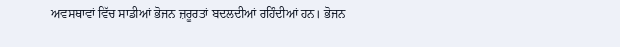ਅਵਸਥਾਵਾਂ ਵਿੱਚ ਸਾਡੀਆਂ ਭੋਜਨ ਜ਼ਰੂਰਤਾਂ ਬਦਲਦੀਆਂ ਰਹਿੰਦੀਆਂ ਹਨ। ਭੋਜਨ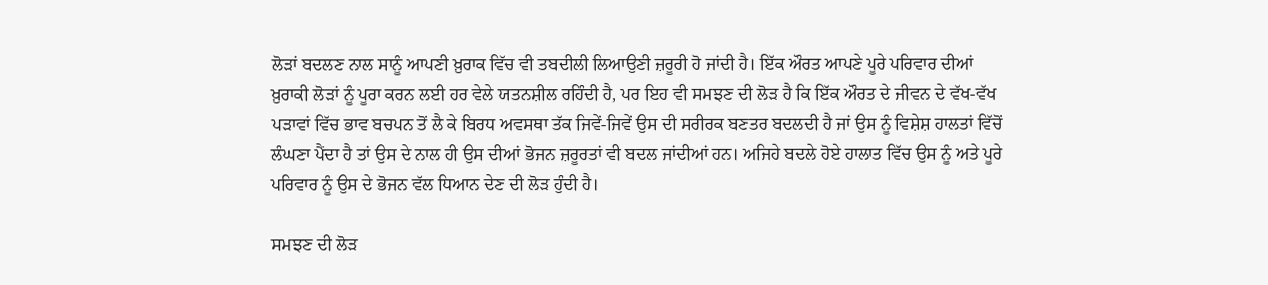ਲੋੜਾਂ ਬਦਲਣ ਨਾਲ ਸਾਨੂੰ ਆਪਣੀ ਖ਼ੁਰਾਕ ਵਿੱਚ ਵੀ ਤਬਦੀਲੀ ਲਿਆਉਣੀ ਜ਼ਰੂਰੀ ਹੋ ਜਾਂਦੀ ਹੈ। ਇੱਕ ਔਰਤ ਆਪਣੇ ਪੂਰੇ ਪਰਿਵਾਰ ਦੀਆਂ ਖ਼ੁਰਾਕੀ ਲੋੜਾਂ ਨੂੰ ਪੂਰਾ ਕਰਨ ਲਈ ਹਰ ਵੇਲੇ ਯਤਨਸ਼ੀਲ ਰਹਿੰਦੀ ਹੈ, ਪਰ ਇਹ ਵੀ ਸਮਝਣ ਦੀ ਲੋੜ ਹੈ ਕਿ ਇੱਕ ਔਰਤ ਦੇ ਜੀਵਨ ਦੇ ਵੱਖ-ਵੱਖ ਪੜਾਵਾਂ ਵਿੱਚ ਭਾਵ ਬਚਪਨ ਤੋਂ ਲੈ ਕੇ ਬਿਰਧ ਅਵਸਥਾ ਤੱਕ ਜਿਵੇਂ-ਜਿਵੇਂ ਉਸ ਦੀ ਸਰੀਰਕ ਬਣਤਰ ਬਦਲਦੀ ਹੈ ਜਾਂ ਉਸ ਨੂੰ ਵਿਸ਼ੇਸ਼ ਹਾਲਤਾਂ ਵਿੱਚੋਂ ਲੰਘਣਾ ਪੈਂਦਾ ਹੈ ਤਾਂ ਉਸ ਦੇ ਨਾਲ ਹੀ ਉਸ ਦੀਆਂ ਭੋਜਨ ਜ਼ਰੂਰਤਾਂ ਵੀ ਬਦਲ ਜਾਂਦੀਆਂ ਹਨ। ਅਜਿਹੇ ਬਦਲੇ ਹੋਏ ਹਾਲਾਤ ਵਿੱਚ ਉਸ ਨੂੰ ਅਤੇ ਪੂਰੇ ਪਰਿਵਾਰ ਨੂੰ ਉਸ ਦੇ ਭੋਜਨ ਵੱਲ ਧਿਆਨ ਦੇਣ ਦੀ ਲੋੜ ਹੁੰਦੀ ਹੈ।

ਸਮਝਣ ਦੀ ਲੋੜ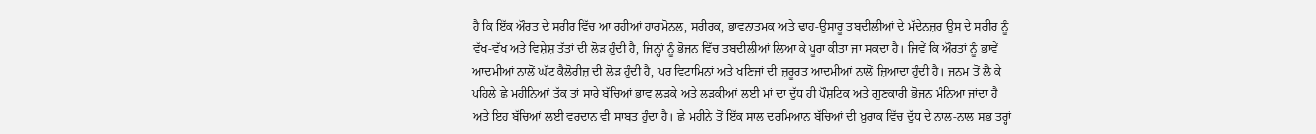ਹੈ ਕਿ ਇੱਕ ਔਰਤ ਦੇ ਸਰੀਰ ਵਿੱਚ ਆ ਰਹੀਆਂ ਹਾਰਮੋਨਲ, ਸਰੀਰਕ, ਭਾਵਨਾਤਮਕ ਅਤੇ ਢਾਹ-ਉਸਾਰੂ ਤਬਦੀਲੀਆਂ ਦੇ ਮੱਦੇਨਜ਼ਰ ਉਸ ਦੇ ਸਰੀਰ ਨੂੰ ਵੱਖ-ਵੱਖ ਅਤੇ ਵਿਸ਼ੇਸ਼ ਤੱਤਾਂ ਦੀ ਲੋੜ ਹੁੰਦੀ ਹੈ, ਜਿਨ੍ਹਾਂ ਨੂੰ ਭੋਜਨ ਵਿੱਚ ਤਬਦੀਲੀਆਂ ਲਿਆ ਕੇ ਪੂਰਾ ਕੀਤਾ ਜਾ ਸਕਦਾ ਹੈ। ਜਿਵੇਂ ਕਿ ਔਰਤਾਂ ਨੂੰ ਭਾਵੇਂ ਆਦਮੀਆਂ ਨਾਲੋਂ ਘੱਟ ਕੈਲੋਰੀਜ਼ ਦੀ ਲੋੜ ਹੁੰਦੀ ਹੈ, ਪਰ ਵਿਟਾਮਿਨਾਂ ਅਤੇ ਖਣਿਜਾਂ ਦੀ ਜ਼ਰੂਰਤ ਆਦਮੀਆਂ ਨਾਲੋਂ ਜ਼ਿਆਦਾ ਹੁੰਦੀ ਹੈ। ਜਨਮ ਤੋਂ ਲੈ ਕੇ ਪਹਿਲੇ ਛੇ ਮਹੀਨਿਆਂ ਤੱਕ ਤਾਂ ਸਾਰੇ ਬੱਚਿਆਂ ਭਾਵ ਲੜਕੇ ਅਤੇ ਲੜਕੀਆਂ ਲਈ ਮਾਂ ਦਾ ਦੁੱਧ ਹੀ ਪੌਸ਼ਟਿਕ ਅਤੇ ਗੁਣਕਾਰੀ ਭੋਜਨ ਮੰਨਿਆ ਜਾਂਦਾ ਹੈ ਅਤੇ ਇਹ ਬੱਚਿਆਂ ਲਈ ਵਰਦਾਨ ਵੀ ਸਾਬਤ ਹੁੰਦਾ ਹੈ। ਛੇ ਮਹੀਨੇ ਤੋਂ ਇੱਕ ਸਾਲ ਦਰਮਿਆਨ ਬੱਚਿਆਂ ਦੀ ਖ਼ੁਰਾਕ ਵਿੱਚ ਦੁੱਧ ਦੇ ਨਾਲ-ਨਾਲ ਸਭ ਤਰ੍ਹਾਂ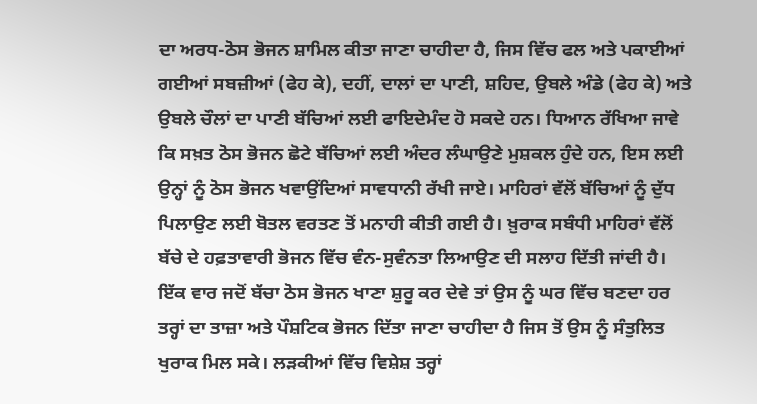ਦਾ ਅਰਧ-ਠੋਸ ਭੋਜਨ ਸ਼ਾਮਿਲ ਕੀਤਾ ਜਾਣਾ ਚਾਹੀਦਾ ਹੈ, ਜਿਸ ਵਿੱਚ ਫਲ ਅਤੇ ਪਕਾਈਆਂ ਗਈਆਂ ਸਬਜ਼ੀਆਂ (ਫੇਹ ਕੇ), ਦਹੀਂ, ਦਾਲਾਂ ਦਾ ਪਾਣੀ, ਸ਼ਹਿਦ, ਉਬਲੇ ਅੰਡੇ (ਫੇਹ ਕੇ) ਅਤੇ ਉਬਲੇ ਚੌਲਾਂ ਦਾ ਪਾਣੀ ਬੱਚਿਆਂ ਲਈ ਫਾਇਦੇਮੰਦ ਹੋ ਸਕਦੇ ਹਨ। ਧਿਆਨ ਰੱਖਿਆ ਜਾਵੇ ਕਿ ਸਖ਼ਤ ਠੋਸ ਭੋਜਨ ਛੋਟੇ ਬੱਚਿਆਂ ਲਈ ਅੰਦਰ ਲੰਘਾਉਣੇ ਮੁਸ਼ਕਲ ਹੁੰਦੇ ਹਨ, ਇਸ ਲਈ ਉਨ੍ਹਾਂ ਨੂੰ ਠੋਸ ਭੋਜਨ ਖਵਾਉਂਦਿਆਂ ਸਾਵਧਾਨੀ ਰੱਖੀ ਜਾਏ। ਮਾਹਿਰਾਂ ਵੱਲੋਂ ਬੱਚਿਆਂ ਨੂੰ ਦੁੱਧ ਪਿਲਾਉਣ ਲਈ ਬੋਤਲ ਵਰਤਣ ਤੋਂ ਮਨਾਹੀ ਕੀਤੀ ਗਈ ਹੈ। ਖ਼ੁਰਾਕ ਸਬੰਧੀ ਮਾਹਿਰਾਂ ਵੱਲੋਂ ਬੱਚੇ ਦੇ ਹਫ਼ਤਾਵਾਰੀ ਭੋਜਨ ਵਿੱਚ ਵੰਨ-ਸੁਵੰਨਤਾ ਲਿਆਉਣ ਦੀ ਸਲਾਹ ਦਿੱਤੀ ਜਾਂਦੀ ਹੈ। ਇੱਕ ਵਾਰ ਜਦੋਂ ਬੱਚਾ ਠੋਸ ਭੋਜਨ ਖਾਣਾ ਸ਼ੁਰੂ ਕਰ ਦੇਵੇ ਤਾਂ ਉਸ ਨੂੰ ਘਰ ਵਿੱਚ ਬਣਦਾ ਹਰ ਤਰ੍ਹਾਂ ਦਾ ਤਾਜ਼ਾ ਅਤੇ ਪੌਸ਼ਟਿਕ ਭੋਜਨ ਦਿੱਤਾ ਜਾਣਾ ਚਾਹੀਦਾ ਹੈ ਜਿਸ ਤੋਂ ਉਸ ਨੂੰ ਸੰਤੁਲਿਤ ਖੁਰਾਕ ਮਿਲ ਸਕੇ। ਲੜਕੀਆਂ ਵਿੱਚ ਵਿਸ਼ੇਸ਼ ਤਰ੍ਹਾਂ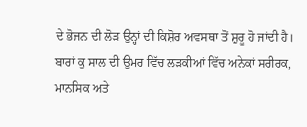ਦੇ ਭੋਜਨ ਦੀ ਲੋੜ ਉਨ੍ਹਾਂ ਦੀ ਕਿਸ਼ੋਰ ਅਵਸਥਾ ਤੋਂ ਸ਼ੁਰੂ ਹੋ ਜਾਂਦੀ ਹੈ। ਬਾਰਾਂ ਕੁ ਸਾਲ ਦੀ ਉਮਰ ਵਿੱਚ ਲੜਕੀਆਂ ਵਿੱਚ ਅਨੇਕਾਂ ਸਰੀਰਕ, ਮਾਨਸਿਕ ਅਤੇ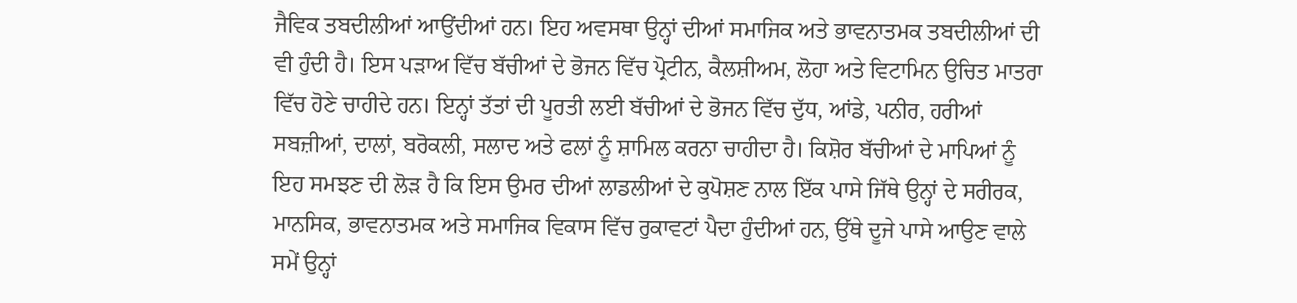ਜੈਵਿਕ ਤਬਦੀਲੀਆਂ ਆਉਂਦੀਆਂ ਹਨ। ਇਹ ਅਵਸਥਾ ਉਨ੍ਹਾਂ ਦੀਆਂ ਸਮਾਜਿਕ ਅਤੇ ਭਾਵਨਾਤਮਕ ਤਬਦੀਲੀਆਂ ਦੀ ਵੀ ਹੁੰਦੀ ਹੈ। ਇਸ ਪੜਾਅ ਵਿੱਚ ਬੱਚੀਆਂ ਦੇ ਭੋਜਨ ਵਿੱਚ ਪ੍ਰੋਟੀਨ, ਕੈਲਸ਼ੀਅਮ, ਲੋਹਾ ਅਤੇ ਵਿਟਾਮਿਨ ਉਚਿਤ ਮਾਤਰਾ ਵਿੱਚ ਹੋਣੇ ਚਾਹੀਦੇ ਹਨ। ਇਨ੍ਹਾਂ ਤੱਤਾਂ ਦੀ ਪੂਰਤੀ ਲਈ ਬੱਚੀਆਂ ਦੇ ਭੋਜਨ ਵਿੱਚ ਦੁੱਧ, ਆਂਡੇ, ਪਨੀਰ, ਹਰੀਆਂ ਸਬਜ਼ੀਆਂ, ਦਾਲਾਂ, ਬਰੋਕਲੀ, ਸਲਾਦ ਅਤੇ ਫਲਾਂ ਨੂੰ ਸ਼ਾਮਿਲ ਕਰਨਾ ਚਾਹੀਦਾ ਹੈ। ਕਿਸ਼ੋਰ ਬੱਚੀਆਂ ਦੇ ਮਾਪਿਆਂ ਨੂੰ ਇਹ ਸਮਝਣ ਦੀ ਲੋੜ ਹੈ ਕਿ ਇਸ ਉਮਰ ਦੀਆਂ ਲਾਡਲੀਆਂ ਦੇ ਕੁਪੋਸ਼ਣ ਨਾਲ ਇੱਕ ਪਾਸੇ ਜਿੱਥੇ ਉਨ੍ਹਾਂ ਦੇ ਸਰੀਰਕ, ਮਾਨਸਿਕ, ਭਾਵਨਾਤਮਕ ਅਤੇ ਸਮਾਜਿਕ ਵਿਕਾਸ ਵਿੱਚ ਰੁਕਾਵਟਾਂ ਪੈਦਾ ਹੁੰਦੀਆਂ ਹਨ, ਉੱਥੇ ਦੂਜੇ ਪਾਸੇ ਆਉਣ ਵਾਲੇ ਸਮੇਂ ਉਨ੍ਹਾਂ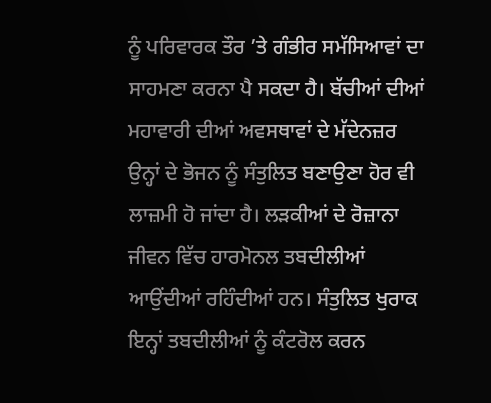ਨੂੰ ਪਰਿਵਾਰਕ ਤੌਰ ’ਤੇ ਗੰਭੀਰ ਸਮੱਸਿਆਵਾਂ ਦਾ ਸਾਹਮਣਾ ਕਰਨਾ ਪੈ ਸਕਦਾ ਹੈ। ਬੱਚੀਆਂ ਦੀਆਂ ਮਹਾਵਾਰੀ ਦੀਆਂ ਅਵਸਥਾਵਾਂ ਦੇ ਮੱਦੇਨਜ਼ਰ ਉਨ੍ਹਾਂ ਦੇ ਭੋਜਨ ਨੂੰ ਸੰਤੁਲਿਤ ਬਣਾਉਣਾ ਹੋਰ ਵੀ ਲਾਜ਼ਮੀ ਹੋ ਜਾਂਦਾ ਹੈ। ਲੜਕੀਆਂ ਦੇ ਰੋਜ਼ਾਨਾ ਜੀਵਨ ਵਿੱਚ ਹਾਰਮੋਨਲ ਤਬਦੀਲੀਆਂ ਆਉਂਦੀਆਂ ਰਹਿੰਦੀਆਂ ਹਨ। ਸੰਤੁਲਿਤ ਖੁਰਾਕ ਇਨ੍ਹਾਂ ਤਬਦੀਲੀਆਂ ਨੂੰ ਕੰਟਰੋਲ ਕਰਨ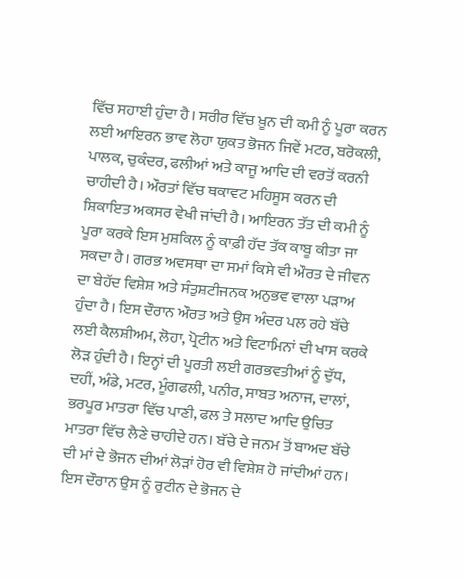ਵਿੱਚ ਸਹਾਈ ਹੁੰਦਾ ਹੈ। ਸਰੀਰ ਵਿੱਚ ਖ਼ੂਨ ਦੀ ਕਮੀ ਨੂੰ ਪੂਰਾ ਕਰਨ ਲਈ ਆਇਰਨ ਭਾਵ ਲੋਹਾ ਯੁਕਤ ਭੋਜਨ ਜਿਵੇਂ ਮਟਰ, ਬਰੋਕਲੀ, ਪਾਲਕ, ਚੁਕੰਦਰ, ਫਲੀਆਂ ਅਤੇ ਕਾਜੂ ਆਦਿ ਦੀ ਵਰਤੋਂ ਕਰਨੀ ਚਾਹੀਦੀ ਹੈ। ਔਰਤਾਂ ਵਿੱਚ ਥਕਾਵਟ ਮਹਿਸੂਸ ਕਰਨ ਦੀ ਸ਼ਿਕਾਇਤ ਅਕਸਰ ਵੇਖੀ ਜਾਂਦੀ ਹੈ। ਆਇਰਨ ਤੱਤ ਦੀ ਕਮੀ ਨੂੰ ਪੂਰਾ ਕਰਕੇ ਇਸ ਮੁਸ਼ਕਿਲ ਨੂੰ ਕਾਫ਼ੀ ਹੱਦ ਤੱਕ ਕਾਬੂ ਕੀਤਾ ਜਾ ਸਕਦਾ ਹੈ। ਗਰਭ ਅਵਸਥਾ ਦਾ ਸਮਾਂ ਕਿਸੇ ਵੀ ਔਰਤ ਦੇ ਜੀਵਨ ਦਾ ਬੇਹੱਦ ਵਿਸ਼ੇਸ਼ ਅਤੇ ਸੰਤੁਸ਼ਟੀਜਨਕ ਅਨੁਭਵ ਵਾਲਾ ਪੜਾਅ ਹੁੰਦਾ ਹੈ। ਇਸ ਦੌਰਾਨ ਔਰਤ ਅਤੇ ਉਸ ਅੰਦਰ ਪਲ ਰਹੇ ਬੱਚੇ ਲਈ ਕੈਲਸ਼ੀਅਮ, ਲੋਹਾ, ਪ੍ਰੋਟੀਨ ਅਤੇ ਵਿਟਾਮਿਨਾਂ ਦੀ ਖਾਸ ਕਰਕੇ ਲੋੜ ਹੁੰਦੀ ਹੈ। ਇਨ੍ਹਾਂ ਦੀ ਪੂਰਤੀ ਲਈ ਗਰਭਵਤੀਆਂ ਨੂੰ ਦੁੱਧ, ਦਹੀਂ, ਅੰਡੇ, ਮਟਰ, ਮੂੰਗਫਲੀ, ਪਨੀਰ, ਸਾਬਤ ਅਨਾਜ, ਦਾਲਾਂ, ਭਰਪੂਰ ਮਾਤਰਾ ਵਿੱਚ ਪਾਣੀ, ਫਲ ਤੇ ਸਲਾਦ ਆਦਿ ਉਚਿਤ ਮਾਤਰਾ ਵਿੱਚ ਲੈਣੇ ਚਾਹੀਦੇ ਹਨ। ਬੱਚੇ ਦੇ ਜਨਮ ਤੋਂ ਬਾਅਦ ਬੱਚੇ ਦੀ ਮਾਂ ਦੇ ਭੋਜਨ ਦੀਆਂ ਲੋੜਾਂ ਹੋਰ ਵੀ ਵਿਸ਼ੇਸ਼ ਹੋ ਜਾਂਦੀਆਂ ਹਨ। ਇਸ ਦੌਰਾਨ ਉਸ ਨੂੰ ਰੁਟੀਨ ਦੇ ਭੋਜਨ ਦੇ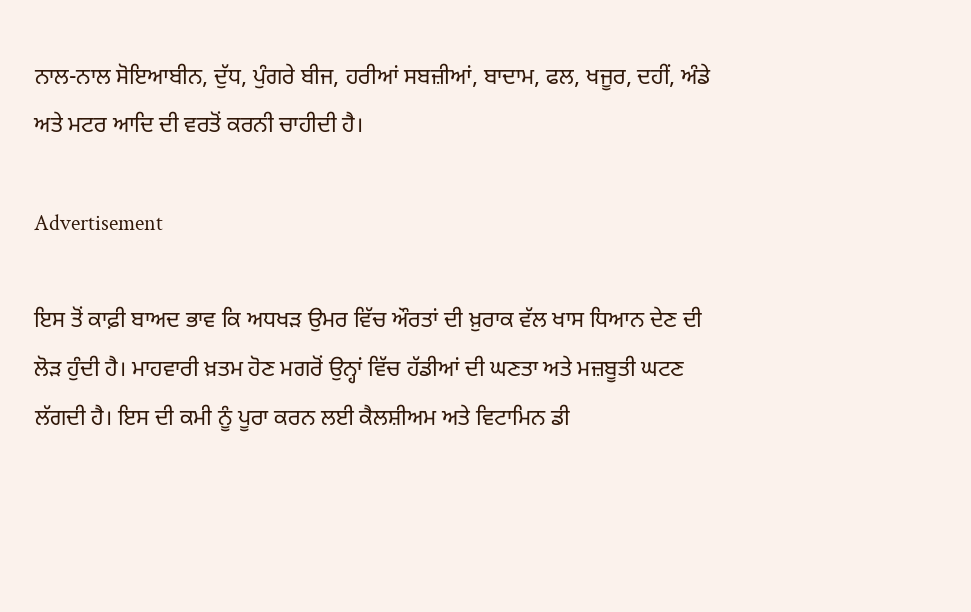ਨਾਲ-ਨਾਲ ਸੋਇਆਬੀਨ, ਦੁੱਧ, ਪੁੰਗਰੇ ਬੀਜ, ਹਰੀਆਂ ਸਬਜ਼ੀਆਂ, ਬਾਦਾਮ, ਫਲ, ਖਜੂਰ, ਦਹੀਂ, ਅੰਡੇ ਅਤੇ ਮਟਰ ਆਦਿ ਦੀ ਵਰਤੋਂ ਕਰਨੀ ਚਾਹੀਦੀ ਹੈ।

Advertisement

ਇਸ ਤੋਂ ਕਾਫ਼ੀ ਬਾਅਦ ਭਾਵ ਕਿ ਅਧਖੜ ਉਮਰ ਵਿੱਚ ਔਰਤਾਂ ਦੀ ਖ਼ੁਰਾਕ ਵੱਲ ਖਾਸ ਧਿਆਨ ਦੇਣ ਦੀ ਲੋੜ ਹੁੰਦੀ ਹੈ। ਮਾਹਵਾਰੀ ਖ਼ਤਮ ਹੋਣ ਮਗਰੋਂ ਉਨ੍ਹਾਂ ਵਿੱਚ ਹੱਡੀਆਂ ਦੀ ਘਣਤਾ ਅਤੇ ਮਜ਼ਬੂਤੀ ਘਟਣ ਲੱਗਦੀ ਹੈ। ਇਸ ਦੀ ਕਮੀ ਨੂੰ ਪੂਰਾ ਕਰਨ ਲਈ ਕੈਲਸ਼ੀਅਮ ਅਤੇ ਵਿਟਾਮਿਨ ਡੀ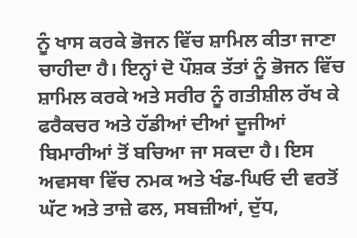ਨੂੰ ਖਾਸ ਕਰਕੇ ਭੋਜਨ ਵਿੱਚ ਸ਼ਾਮਿਲ ਕੀਤਾ ਜਾਣਾ ਚਾਹੀਦਾ ਹੈ। ਇਨ੍ਹਾਂ ਦੋ ਪੌਸ਼ਕ ਤੱਤਾਂ ਨੂੰ ਭੋਜਨ ਵਿੱਚ ਸ਼ਾਮਿਲ ਕਰਕੇ ਅਤੇ ਸਰੀਰ ਨੂੰ ਗਤੀਸ਼ੀਲ ਰੱਖ ਕੇ ਫਰੈਕਚਰ ਅਤੇ ਹੱਡੀਆਂ ਦੀਆਂ ਦੂਜੀਆਂ ਬਿਮਾਰੀਆਂ ਤੋਂ ਬਚਿਆ ਜਾ ਸਕਦਾ ਹੈ। ਇਸ ਅਵਸਥਾ ਵਿੱਚ ਨਮਕ ਅਤੇ ਖੰਡ-ਘਿਓ ਦੀ ਵਰਤੋਂ ਘੱਟ ਅਤੇ ਤਾਜ਼ੇ ਫਲ, ਸਬਜ਼ੀਆਂ, ਦੁੱਧ,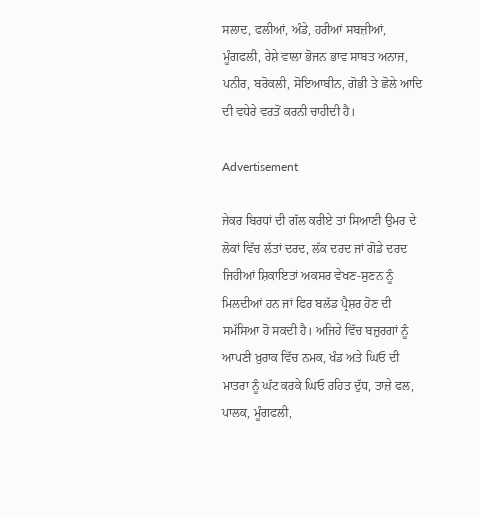ਸਲਾਦ, ਫਲੀਆਂ, ਅੰਡੇ, ਹਰੀਆਂ ਸਬਜ਼ੀਆਂ, ਮੂੰਗਫਲੀ, ਰੇਸ਼ੇ ਵਾਲਾ ਭੋਜਨ ਭਾਵ ਸਾਬਤ ਅਨਾਜ, ਪਨੀਰ, ਬਰੋਕਲੀ, ਸੋਇਆਬੀਨ, ਗੋਭੀ ਤੇ ਛੋਲੇ ਆਦਿ ਦੀ ਵਧੇਰੇ ਵਰਤੋਂ ਕਰਨੀ ਚਾਹੀਦੀ ਹੈ।

Advertisement

ਜੇਕਰ ਬਿਰਧਾਂ ਦੀ ਗੱਲ ਕਰੀਏ ਤਾਂ ਸਿਆਣੀ ਉਮਰ ਦੇ ਲੋਕਾਂ ਵਿੱਚ ਲੱਤਾਂ ਦਰਦ, ਲੱਕ ਦਰਦ ਜਾਂ ਗੋਡੇ ਦਰਦ ਜਿਹੀਆਂ ਸ਼ਿਕਾਇਤਾਂ ਅਕਸਰ ਵੇਖਣ-ਸੁਣਨ ਨੂੰ ਮਿਲਦੀਆਂ ਹਨ ਜਾਂ ਫਿਰ ਬਲੱਡ ਪ੍ਰੈਸ਼ਰ ਹੋਣ ਦੀ ਸਮੱਸਿਆ ਹੋ ਸਕਦੀ ਹੈ। ਅਜਿਹੇ ਵਿੱਚ ਬਜ਼ੁਰਗਾਂ ਨੂੰ ਆਪਣੀ ਖ਼ੁਰਾਕ ਵਿੱਚ ਨਮਕ, ਖੰਡ ਅਤੇ ਘਿਓ ਦੀ ਮਾਤਰਾ ਨੂੰ ਘੱਟ ਕਰਕੇ ਘਿਓ ਰਹਿਤ ਦੁੱਧ, ਤਾਜ਼ੇ ਫਲ, ਪਾਲਕ, ਮੂੰਗਫਲੀ,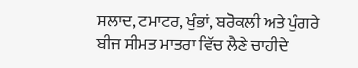ਸਲਾਦ, ਟਮਾਟਰ, ਖੁੰਭਾਂ, ਬਰੋਕਲੀ ਅਤੇ ਪੁੰਗਰੇ ਬੀਜ ਸੀਮਤ ਮਾਤਰਾ ਵਿੱਚ ਲੈਣੇ ਚਾਹੀਦੇ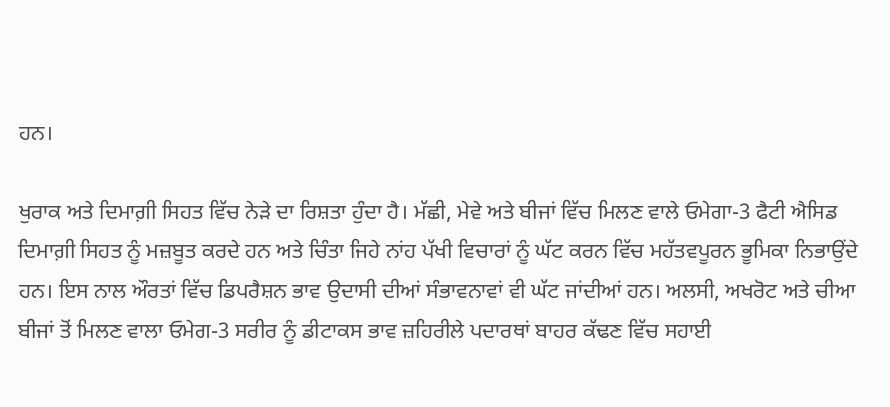ਹਨ।

ਖੁਰਾਕ ਅਤੇ ਦਿਮਾਗ਼ੀ ਸਿਹਤ ਵਿੱਚ ਨੇੜੇ ਦਾ ਰਿਸ਼ਤਾ ਹੁੰਦਾ ਹੈ। ਮੱਛੀ, ਮੇਵੇ ਅਤੇ ਬੀਜਾਂ ਵਿੱਚ ਮਿਲਣ ਵਾਲੇ ਓਮੇਗਾ-3 ਫੈਟੀ ਐਸਿਡ ਦਿਮਾਗ਼ੀ ਸਿਹਤ ਨੂੰ ਮਜ਼ਬੂਤ ਕਰਦੇ ਹਨ ਅਤੇ ਚਿੰਤਾ ਜਿਹੇ ਨਾਂਹ ਪੱਖੀ ਵਿਚਾਰਾਂ ਨੂੰ ਘੱਟ ਕਰਨ ਵਿੱਚ ਮਹੱਤਵਪੂਰਨ ਭੂਮਿਕਾ ਨਿਭਾਉਂਦੇ ਹਨ। ਇਸ ਨਾਲ ਔਰਤਾਂ ਵਿੱਚ ਡਿਪਰੈਸ਼ਨ ਭਾਵ ਉਦਾਸੀ ਦੀਆਂ ਸੰਭਾਵਨਾਵਾਂ ਵੀ ਘੱਟ ਜਾਂਦੀਆਂ ਹਨ। ਅਲਸੀ, ਅਖਰੋਟ ਅਤੇ ਚੀਆ ਬੀਜਾਂ ਤੋਂ ਮਿਲਣ ਵਾਲਾ ਓਮੇਗ-3 ਸਰੀਰ ਨੂੰ ਡੀਟਾਕਸ ਭਾਵ ਜ਼ਹਿਰੀਲੇ ਪਦਾਰਥਾਂ ਬਾਹਰ ਕੱਢਣ ਵਿੱਚ ਸਹਾਈ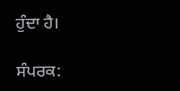ਹੁੰਦਾ ਹੈ।

ਸੰਪਰਕ: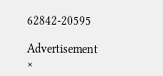62842-20595

Advertisement
×